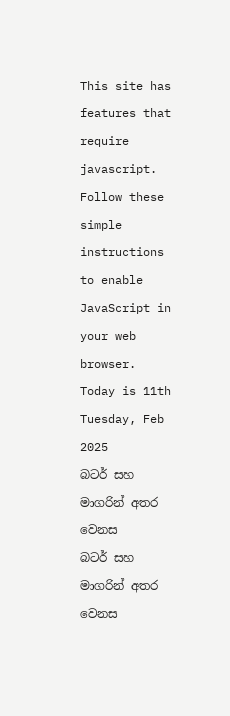This site has features that require javascript. Follow these simple instructions to enable JavaScript in your web browser.
Today is 11th Tuesday, Feb 2025
බටර් සහ මාගරින් අතර වෙනස
බටර් සහ මාගරින් අතර වෙනස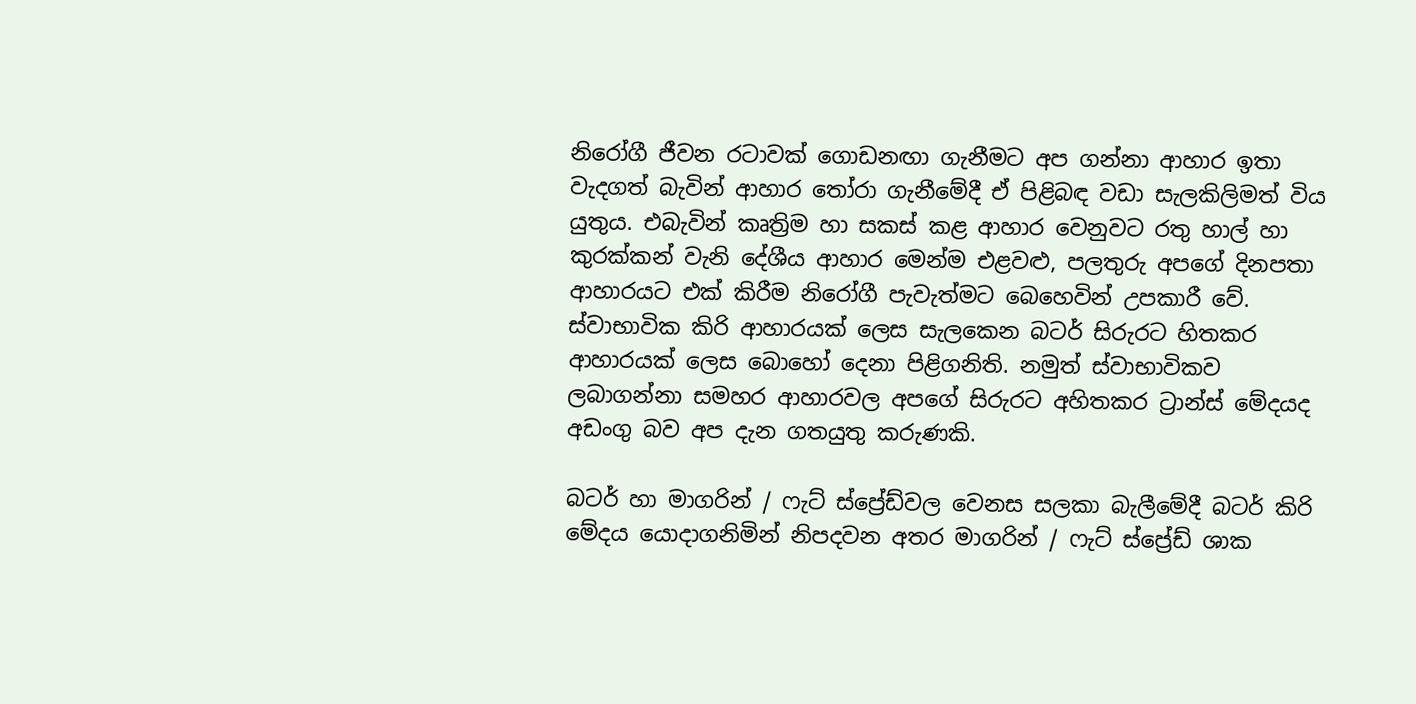නිරෝගී ජීවන රටාවක් ගොඩනඟා ගැනීමට අප ගන්නා ආහාර ඉතා වැදගත් බැවින් ආහාර තෝරා ගැනීමේදී ඒ පිළිබඳ වඩා සැලකිලිමත් විය යුතුය. එබැවින් කෘත්‍රිම හා සකස් කළ ආහාර වෙනුවට රතු හාල් හා කුරක්කන් වැනි දේශීය ආහාර මෙන්ම එළවළු, පලතුරු අපගේ දිනපතා ආහාරයට එක් කිරීම නිරෝගී පැවැත්මට බෙහෙවින් උපකාරී වේ. ස්වාභාවික කිරි ආහාරයක් ලෙස සැලකෙන බටර් සිරුරට හිතකර ආහාරයක් ලෙස බොහෝ දෙනා පිළිගනිති. නමුත් ස්වාභාවිකව ලබාගන්නා සමහර ආහාරවල අපගේ සිරුරට අහිතකර ට්‍රාන්ස් මේදයද අඩංගු බව අප දැන ගතයුතු කරුණකි.

බටර් හා මාගරින් / ෆැට් ස්ප්‍රේඩ්වල වෙනස සලකා බැලීමේදී බටර් කිරි මේදය යොදාගනිමින් නිපදවන අතර මාගරින් / ෆැට් ස්ප්‍රේඩ් ශාක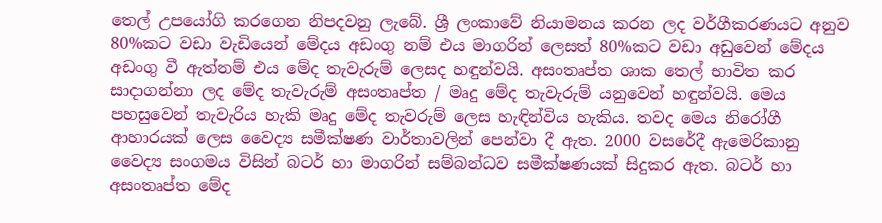තෙල් උපයෝගි කරගෙන නිපදවනු ලැබේ. ශ්‍රී ලංකාවේ නියාමනය කරන ලද වර්ගීකරණයට අනුව 80%කට වඩා වැඩියෙන් මේදය අඩංගු නම් එය මාගරින් ලෙසත් 80%කට වඩා අඩුවෙන් මේදය අඩංගු වී ඇත්නම් එය මේද තැවැරුම් ලෙසද හඳුන්වයි. අසංතෘප්ත ශාක තෙල් භාවිත කර සාදාගන්නා ලද මේද තැවැරුම් අසංතෘප්ත / මෘදු මේද තැවැරුම් යනුවෙන් හඳුන්වයි. මෙය පහසුවෙන් තැවැරිය හැකි මෘදු මේද තැවරුම් ලෙස හැඳින්විය හැකිය. තවද මෙය නිරෝගී ආහාරයක් ලෙස වෛද්‍ය සමීක්ෂණ වාර්තාවලින් පෙන්වා දී ඇත. 2000 වසරේදී ඇමෙරිකානු වෛද්‍ය සංගමය විසින් බටර් හා මාගරින් සම්බන්ධව සමීක්ෂණයක් සිදුකර ඇත. බටර් හා අසංතෘප්ත මේද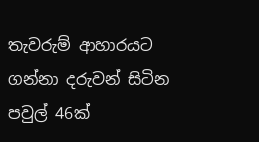තැවරුම් ආහාරයට ගන්නා දරුවන් සිටින පවුල් 46ක්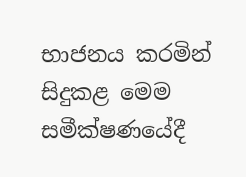භාජනය කරමින් සිදුකළ මෙම සමීක්ෂණයේදී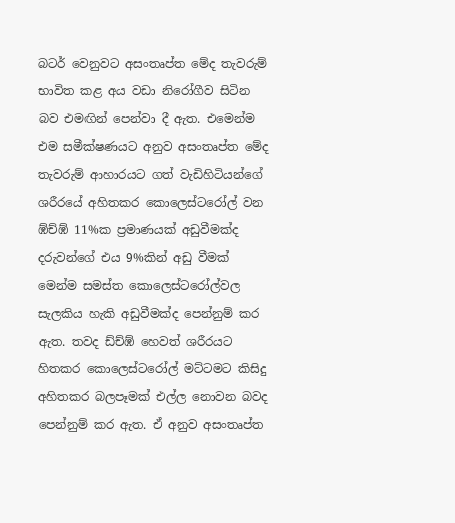බටර් වෙනුවට අසංතෘප්ත මේද තැවරුම් භාවිත කළ අය වඩා නිරෝගීව සිටින බව එමඟින් පෙන්වා දී ඇත. එමෙන්ම එම සමීක්ෂණයට අනුව අසංතෘප්ත මේද තැවරුම් ආහාරයට ගත් වැඩිහිටියන්ගේ ශරීරයේ අහිතකර කොලෙස්ටරෝල් වන ඹ්ච්ඹ් 11%ක ප්‍රමාණයක් අඩුවීමක්ද දරුවන්ගේ එය 9%කින් අඩු වීමක් මෙන්ම සමස්ත කොලෙස්ටරෝල්වල සැලකිය හැකි අඩුවීමක්ද පෙන්නුම් කර ඇත. තවද ඩ්ච්ඹ් හෙවත් ශරීරයට හිතකර කොලෙස්ටරෝල් මට්ටමට කිසිදු අහිතකර බලපෑමක් එල්ල නොවන බවද පෙන්නුම් කර ඇත. ඒ අනුව අසංතෘප්ත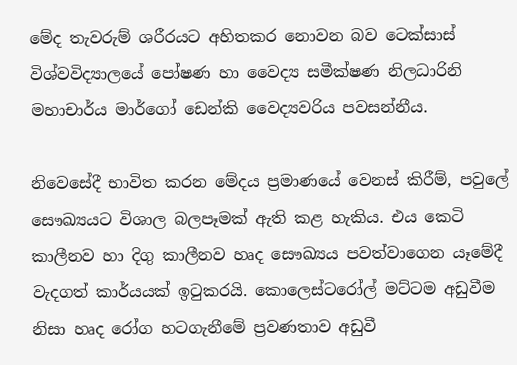මේද තැවරුම් ශරීරයට අහිතකර නොවන බව ටෙක්සාස් විශ්වවිද්‍යාලයේ පෝෂණ හා වෛද්‍ය සමීක්ෂණ නිලධාරිනි මහාචාර්ය මාර්ගෝ ඩෙන්කි වෛද්‍යවරිය පවසන්නීය.

නිවෙසේදී භාවිත කරන මේදය ප්‍රමාණයේ වෙනස් කිරීම්, පවුලේ සෞඛ්‍යයට විශාල බලපෑමක් ඇති කළ හැකිය. එය කෙටි කාලීනව හා දිගු කාලීනව හෘද සෞඛ්‍යය පවත්වාගෙන යෑමේදී වැදගත් කාර්යයක් ඉටුකරයි. කොලෙස්ටරෝල් මට්ටම අඩුවීම නිසා හෘද රෝග හටගැනීමේ ප්‍රවණතාව අඩුවී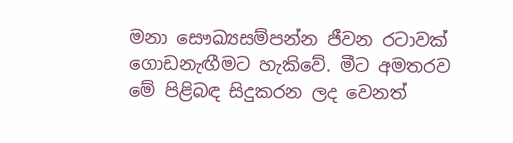මනා සෞඛ්‍යසම්පන්න ජීවන රටාවක් ගොඩනැඟීමට හැකිවේ. මීට අමතරව මේ පිළිබඳ සිදුකරන ලද වෙනත්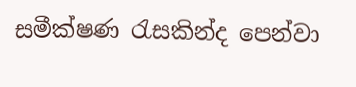සමීක්ෂණ රැසකින්ද පෙන්වා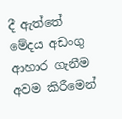දී ඇත්තේ මේදය අඩංගු ආහාර ගැනීම අවම කිරීමෙන්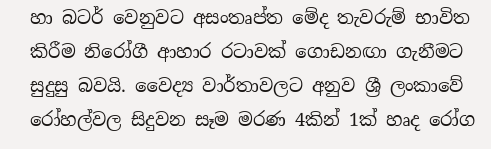හා බටර් වෙනුවට අසංතෘප්ත මේද තැවරුම් භාවිත කිරීම නිරෝගී ආහාර රටාවක් ගොඩනඟා ගැනීමට සුදුසු බවයි. වෛද්‍ය වාර්තාවලට අනුව ශ්‍රී ලංකාවේ රෝහල්වල සිදුවන සෑම මරණ 4කින් 1ක් හෘද රෝග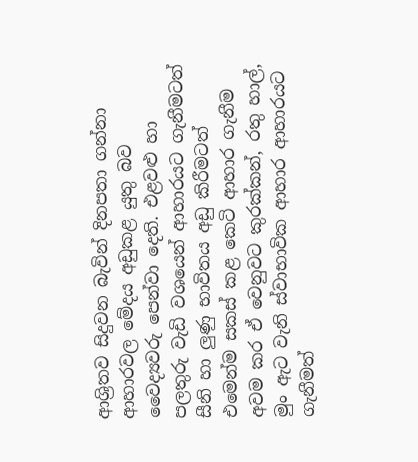ආශ්‍රිතව සිදුවන බැවින් දිනපතා ගන්නා ආහාරවල මේදය අඩුකළ යුතු බව වෛද්‍යවරු පෙන්වා දෙති. එළවළු හා පලතුරු වැඩි වශයෙන් ආහාරයට ගැනීමටත් සීනි හා ලුණු භාවිතය අඩු කිරීමටත් එමෙන්ම සකස් කළ කෙටි ආහාර ගැනීම අවම කර ඒ වෙනුවට කුරක්කන්, රතු හාල්, මුං ඇට වැනි ස්වාභාවික ආහාර ආහාරයට ගැනීමත්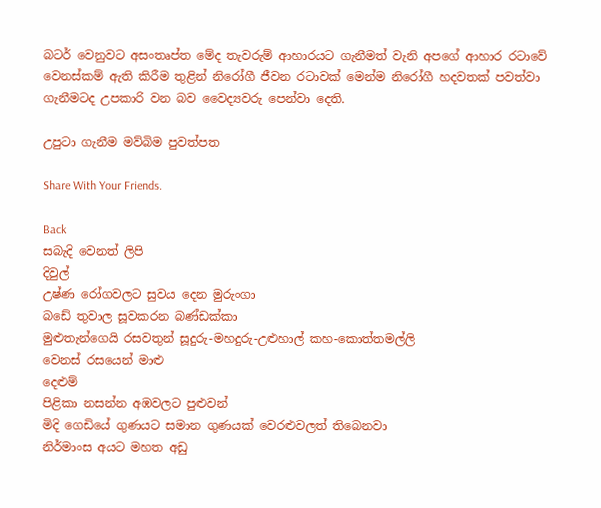බටර් වෙනුවට අසංතෘප්ත මේද තැවරුම් ආහාරයට ගැනීමත් වැනි අපගේ ආහාර රටාවේ වෙනස්කම් ඇති කිරීම තුළින් නිරෝගී ජීවන රටාවක් මෙන්ම නිරෝගී හදවතක් පවත්වා ගැනීමටද උපකාරි වන බව වෛද්‍යවරු පෙන්වා දෙති.

උපුටා ගැනීම මව්බිම පුවත්පත

Share With Your Friends.

Back
සබැදි වෙනත් ලිපි
දිවුල්
උෂ්ණ රෝගවලට සුවය දෙන මුරුංගා
බඩේ තුවාල සූවකරන බණ්ඩක්කා
මුළුතැන්ගෙයි රසවතුන් සූදුරු-මහදුරු-උළුහාල් කහ-කොත්තමල්ලි
වෙනස් රසයෙන් මාළු
දෙළුම්
පිළිකා නසන්න අඹවලට පුළුවන්
මිදි ගෙඩියේ ගුණයට සමාන ගුණයක් වෙරළුවලත් තිබෙනවා
නිර්මාංස අයට මහත අඩු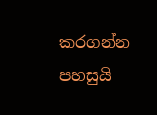කරගන්න පහසුයි